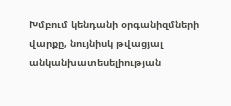Խմբում կենդանի օրգանիզմների վարքը, նույնիսկ թվացյալ անկանխատեսելիության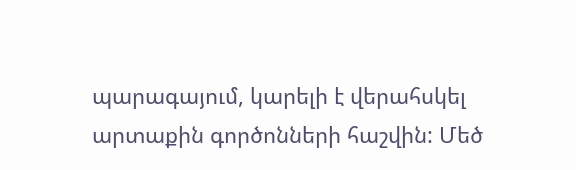պարագայում, կարելի է վերահսկել արտաքին գործոնների հաշվին: Մեծ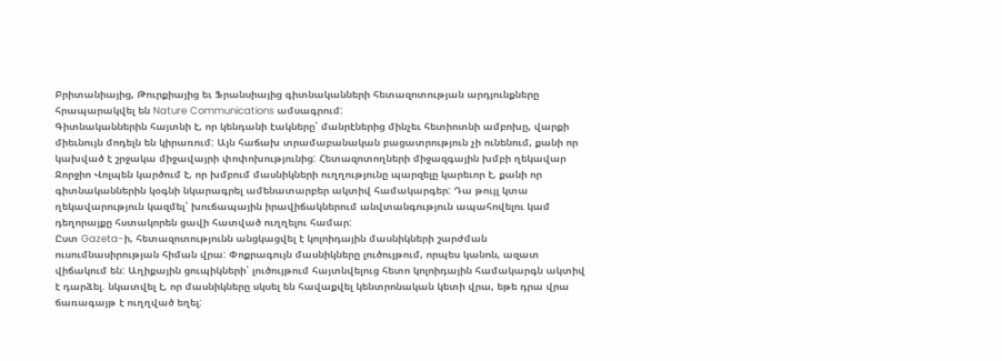Բրիտանիայից, Թուրքիայից եւ Ֆրանսիայից գիտնականների հետազոտության արդյունքները հրապարակվել են Nature Communications ամսագրում:
Գիտնականներին հայտնի է, որ կենդանի էակները՝ մանրէներից մինչեւ հետիոտնի ամբոխը, վարքի միեւնույն մոդելն են կիրառում: Այն հաճախ տրամաբանական բացատրություն չի ունենում, քանի որ կախված է շրջակա միջավայրի փոփոխությունից: Հետազոտողների միջազգային խմբի ղեկավար Ջորջիո Վոլպեն կարծում է, որ խմբում մասնիկների ուղղությունը պարզելը կարեւոր է, քանի որ գիտնականներին կօգնի նկարագրել ամենատարբեր ակտիվ համակարգեր: Դա թույլ կտա ղեկավարություն կազմել՝ խուճապային իրավիճակներում անվտանգություն ապահովելու կամ դեղորայքը հստակորեն ցավի հատված ուղղելու համար:
Ըստ Gazeta-ի, հետազոտությունն անցկացվել է կոլոիդային մասնիկների շարժման ուսումնասիրության հիման վրա: Փոքրագույն մասնիկները լուծույթում, որպես կանոն, ազատ վիճակում են: Աղիքային ցուպիկների՝ լուծույթում հայտնվելուց հետո կոլոիդային համակարգն ակտիվ է դարձել. նկատվել է, որ մասնիկները սկսել են հավաքվել կենտրոնական կետի վրա, եթե դրա վրա ճառագայթ է ուղղված եղել: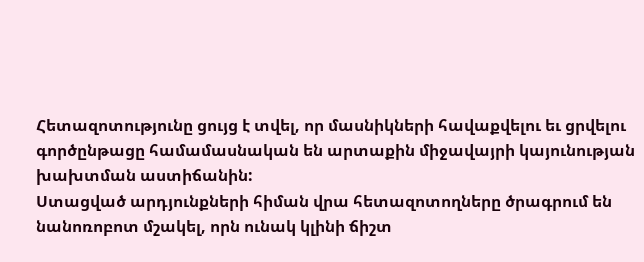Հետազոտությունը ցույց է տվել, որ մասնիկների հավաքվելու եւ ցրվելու գործընթացը համամասնական են արտաքին միջավայրի կայունության խախտման աստիճանին:
Ստացված արդյունքների հիման վրա հետազոտողները ծրագրում են նանոռոբոտ մշակել, որն ունակ կլինի ճիշտ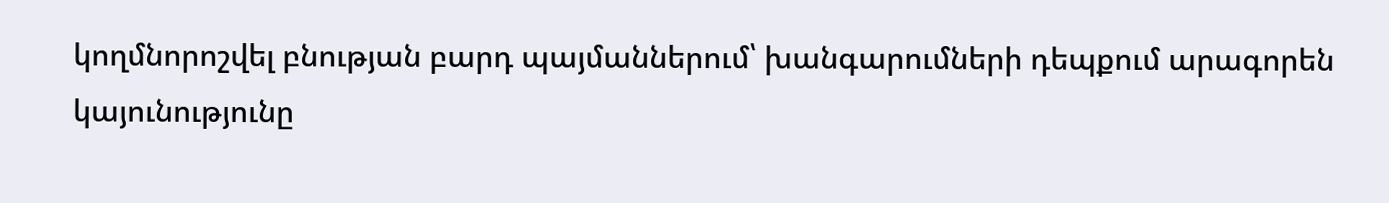կողմնորոշվել բնության բարդ պայմաններում՝ խանգարումների դեպքում արագորեն կայունությունը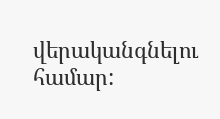վերականգնելու համար: